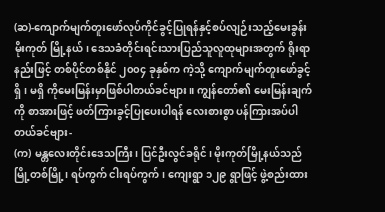(ဆ)-ကျောက်မျက်တူးဖော်လုပ်ကိုင်ခွင့်ပြုရန်နှင့်စပ်လျဉ်းသည့်မေးခွန်း
မိုးကုတ် မြို့နယ်၊ ဒေသခံတိုင်းရင်းသားပြည်သူလူထုများအတွက် ရိုးရာနည်းဖြင့် တစ်ပိုင်တစ်နိုင် ၂၀၀၄ ခုနှစ်က ကဲ့သို့ ကျောက်မျက်တူးဖော်ခွင့်ရှိ၊ မရှိ ကိုမေးမြန်းမှာဖြစ်ပါတယ်ခင်ဗျား။ ကျွန်တော်၏ မေးမြန်းချက်ကို စာအားဖြင့် ဖတ်ကြားခွင့်ပြုပေးပါရန် လေးစားစွာ ပန်ကြားအပ်ပါတယ်ခင်ဗျား-
(က) မန္တလေးတိုင်းဒေသကြီး၊ ပြင်ဦးလွင်ခရိုင်၊ မိုးကုတ်မြို့နယ်သည် မြို့တစ်မြို့၊ ရပ်ကွက် ငါးရပ်ကွက်၊ ကျေးရွာ ၁၂၉ ရွာဖြင့် ဖွဲ့စည်းထား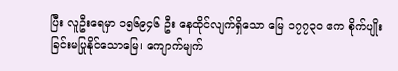ပြီး လူဦးရေမှာ ၁၅၆၉၄၆ ဦး နေထိုင်လျက်ရှိသော မြေ ၁၇၇၃၀ ဧက စိုက်ပျိုးခြင်းမပြုနိုင်သောမြေ၊ ကျောက်မျက်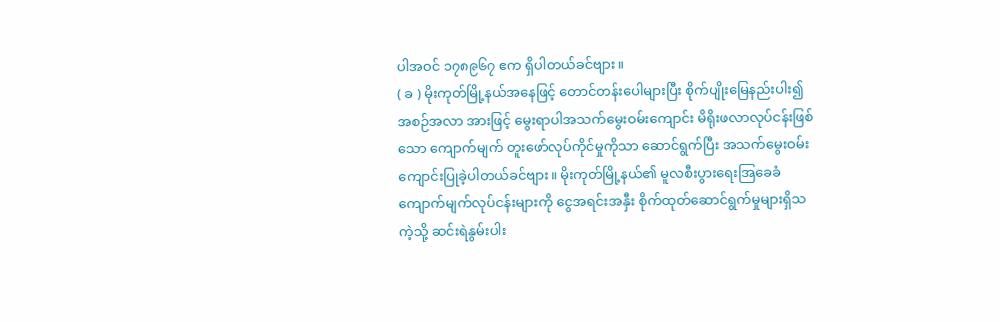ပါအဝင် ၁၇၈၉၆၇ ဧက ရှိပါတယ်ခင်ဗျား။
( ခ ) မိုးကုတ်မြို့နယ်အနေဖြင့် တောင်တန်းပေါများပြီး စိုက်ပျိုးမြေနည်းပါး၍ အစဉ်အလာ အားဖြင့် မွေးရာပါအသက်မွေးဝမ်းကျောင်း မိရိုးဖလာလုပ်ငန်းဖြစ်သော ကျောက်မျက် တူးဖော်လုပ်ကိုင်မှုကိုသာ ဆောင်ရွက်ပြီး အသက်မွေးဝမ်းကျောင်းပြုခဲ့ပါတယ်ခင်ဗျား။ မိုးကုတ်မြို့နယ်၏ မူလစီးပွားရေးအြခေခံ ကျောက်မျက်လုပ်ငန်းများကို ငွေအရင်းအနှီး စိုက်ထုတ်ဆောင်ရွက်မှုများရှိသကဲ့သို့ ဆင်းရဲနွမ်းပါး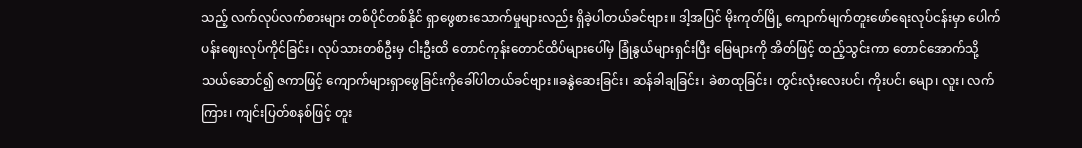သည့် လက်လုပ်လက်စားများ တစ်ပိုင်တစ်နိုင် ရှာဖွေစားသောက်မှုများလည်း ရှိခဲ့ပါတယ်ခင်ဗျား။ ဒါ့အပြင် မိုးကုတ်မြို့ ကျောက်မျက်တူးဖော်ရေးလုပ်ငန်းမှာ ပေါက်ပန်းဈေးလုပ်ကိုင်ခြင်း၊ လုပ်သားတစ်ဦးမှ ငါးဦးထိ တောင်ကုန်းတောင်ထိပ်များပေါ်မှ ခြုံနွယ်များရှင်းပြီး မြေများကို အိတ်ဖြင့် ထည့်သွင်းကာ တောင်အောက်သို့ သယ်ဆောင်၍ ဇကာဖြင့် ကျောက်များရှာဖွေခြင်းကိုခေါ်ပါတယ်ခင်ဗျား။ခနွဲဆေးခြင်း၊ ဆန်ခါချခြင်း၊ ခဲစာထုခြင်း၊ တွင်းလုံးလေးပင်၊ ကိုးပင်၊ မျော၊ လူး၊ လက်ကြား၊ ကျင်းပြတ်စနစ်ဖြင့် တူး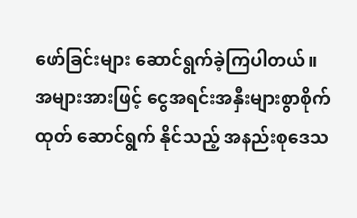ဖော်ခြင်းများ ဆောင်ရွက်ခဲ့ကြပါတယ်။ အများအားဖြင့် ငွေအရင်းအနှီးများစွာစိုက်ထုတ် ဆောင်ရွက် နိုင်သည့် အနည်းစုဒေသ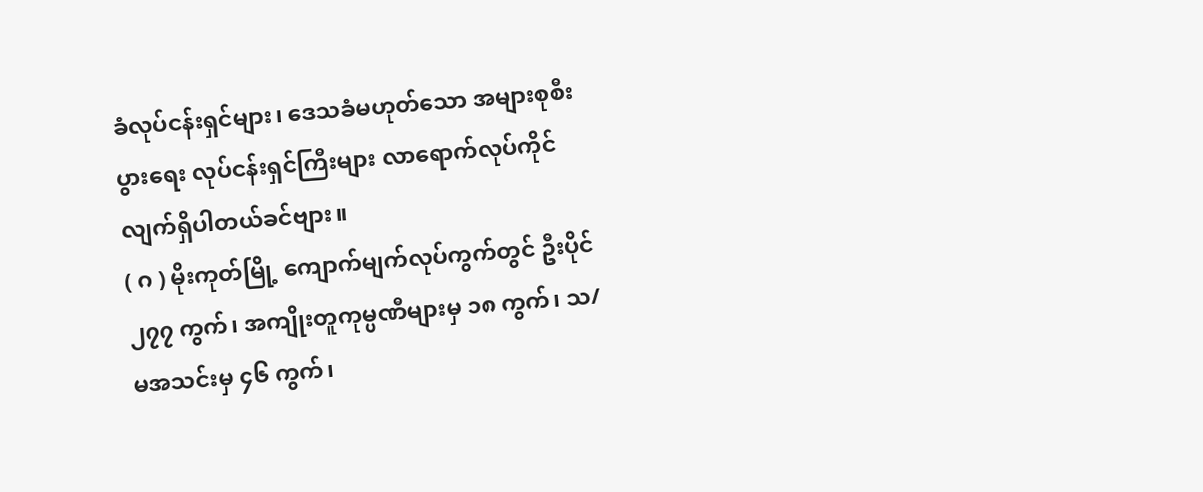ခံလုပ်ငန်းရှင်များ၊ ဒေသခံမဟုတ်သော အများစုစီးပွားရေး လုပ်ငန်းရှင်ကြီးများ လာရောက်လုပ်ကိုင်လျက်ရှိပါတယ်ခင်ဗျား။
( ဂ ) မိုးကုတ်မြို့ ကျောက်မျက်လုပ်ကွက်တွင် ဦးပိုင် ၂၇၇ ကွက်၊ အကျိုးတူကုမ္ပဏီများမှ ၁၈ ကွက်၊ သ/မအသင်းမှ ၄၆ ကွက်၊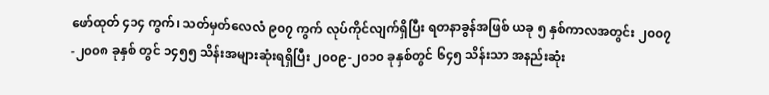ဖော်ထုတ် ၄၁၄ ကွက်၊ သတ်မှတ်လေလံ ၉၀၇ ကွက် လုပ်ကိုင်လျက်ရှိပြီး ရတနာခွန်အဖြစ် ယခု ၅ နှစ်ကာလအတွင်း ၂၀၀၇-၂၀၀၈ ခုနှစ် တွင် ၁၄၅၅ သိန်းအများဆုံးရရှိပြီး ၂၀၀၉-၂၀၁၀ ခုနှစ်တွင် ၆၄၅ သိန်းသာ အနည်းဆုံး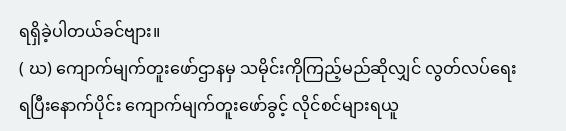ရရှိခဲ့ပါတယ်ခင်ဗျား။
( ဃ) ကျောက်မျက်တူးဖော်ဌာနမှ သမိုင်းကိုကြည့်မည်ဆိုလျှင် လွတ်လပ်ရေးရပြီးနောက်ပိုင်း ကျောက်မျက်တူးဖော်ခွင့် လိုင်စင်များရယူ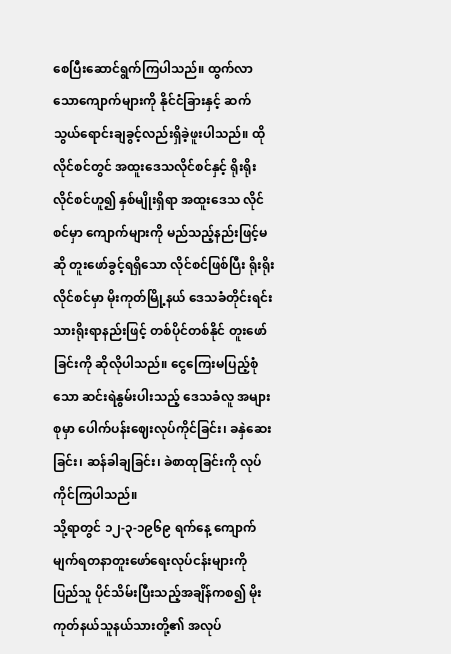စေပြီးဆောင်ရွက်ကြပါသည်။ ထွက်လာ သောကျောက်များကို နိုင်ငံခြားနှင့် ဆက်သွယ်ရောင်းချခွင့်လည်းရှိခဲ့ဖူးပါသည်။ ထို လိုင်စင်တွင် အထူးဒေသလိုင်စင်နှင့် ရိုးရိုးလိုင်စင်ဟူ၍ နှစ်မျိုးရှိရာ အထူးဒေသ လိုင်စင်မှာ ကျောက်များကို မည်သည့်နည်းဖြင့်မဆို တူးဖော်ခွင့်ရရှိသော လိုင်စင်ဖြစ်ပြီး ရိုးရိုးလိုင်စင်မှာ မိုးကုတ်မြို့နယ် ဒေသခံတိုင်းရင်းသားရိုးရာနည်းဖြင့် တစ်ပိုင်တစ်နိုင် တူးဖော်ခြင်းကို ဆိုလိုပါသည်။ ငွေကြေးမပြည့်စုံသော ဆင်းရဲနွမ်းပါးသည့် ဒေသခံလူ အများစုမှာ ပေါက်ပန်းဈေးလုပ်ကိုင်ခြင်း၊ ခနှဲဆေးခြင်း၊ ဆန်ခါချခြင်း၊ ခဲစာထုခြင်းကို လုပ်ကိုင်ကြပါသည်။
သို့ရာတွင် ၁၂-၃-၁၉၆၉ ရက်နေ့ ကျောက်မျက်ရတနာတူးဖော်ရေးလုပ်ငန်းများကို ပြည်သူ ပိုင်သိမ်းပြီးသည့်အချိန်ကစ၍ မိုးကုတ်နယ်သူနယ်သားတို့၏ အလုပ်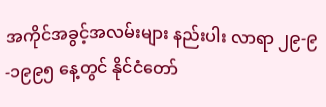အကိုင်အခွင့်အလမ်းများ နည်းပါး လာရာ ၂၉-၉-၁၉၉၅ နေ့တွင် နိုင်ငံတော်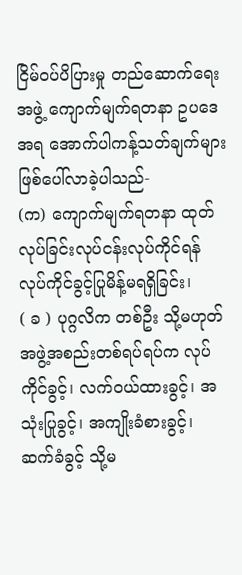ငြိမ်ဝပ်ပိပြားမှု တည်ဆောက်ရေးအဖွဲ့ ကျောက်မျက်ရတနာ ဥပဒေအရ အောက်ပါကန့်သတ်ချက်များ ဖြစ်ပေါ်လာခဲ့ပါသည်-
(က) ကျောက်မျက်ရတနာ ထုတ်လုပ်ခြင်းလုပ်ငန်းလုပ်ကိုင်ရန် လုပ်ကိုင်ခွင့်ပြုမိန့်မရရှိခြင်း၊
( ခ ) ပုဂ္ဂလိက တစ်ဦး သို့မဟုတ် အဖွဲ့အစည်းတစ်ရပ်ရပ်က လုပ်ကိုင်ခွင့်၊ လက်ဝယ်ထားခွင့်၊ အသုံးပြုခွင့်၊ အကျိုးခံစားခွင့်၊ ဆက်ခံခွင့် သို့မ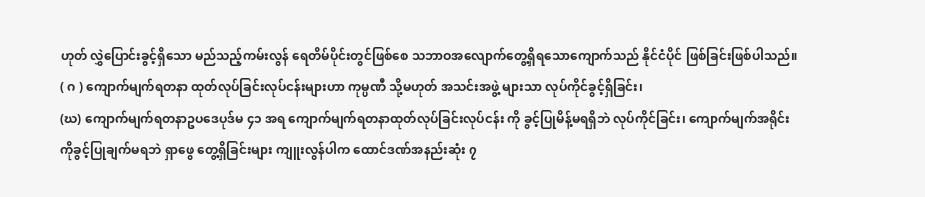ဟုတ် လွှဲပြောင်းခွင့်ရှိသော မည်သည့်ကမ်းလွန် ရေတိမ်ပိုင်းတွင်ဖြစ်စေ သဘာဝအလျောက်တွေ့ရှိရသောကျောက်သည် နိုင်ငံပိုင် ဖြစ်ခြင်းဖြစ်ပါသည်။
( ဂ ) ကျောက်မျက်ရတနာ ထုတ်လုပ်ခြင်းလုပ်ငန်းများဟာ ကုမ္ပဏီ သို့မဟုတ် အသင်းအဖွဲ့ များသာ လုပ်ကိုင်ခွင့်ရှိခြင်း၊
(ဃ) ကျောက်မျက်ရတနာဥပဒေပုဒ်မ ၄၁ အရ ကျောက်မျက်ရတနာထုတ်လုပ်ခြင်းလုပ်ငန်း ကို ခွင့်ပြုမိန့်မရရှိဘဲ လုပ်ကိုင်ခြင်း၊ ကျောက်မျက်အရိုင်းကိုခွင့်ပြုချက်မရဘဲ ရှာဖွေ တွေ့ရှိခြင်းများ ကျူးလွန်ပါက ထောင်ဒဏ်အနည်းဆုံး ၇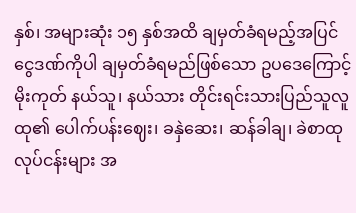နှစ်၊ အများဆုံး ၁၅ နှစ်အထိ ချမှတ်ခံရမည့်အပြင် ငွေဒဏ်ကိုပါ ချမှတ်ခံရမည်ဖြစ်သော ဥပဒေကြောင့် မိုးကုတ် နယ်သူ၊ နယ်သား တိုင်းရင်းသားပြည်သူလူထု၏ ပေါက်ပန်းဈေး၊ ခနှဲဆေး၊ ဆန်ခါချ၊ ခဲစာထု လုပ်ငန်းများ အ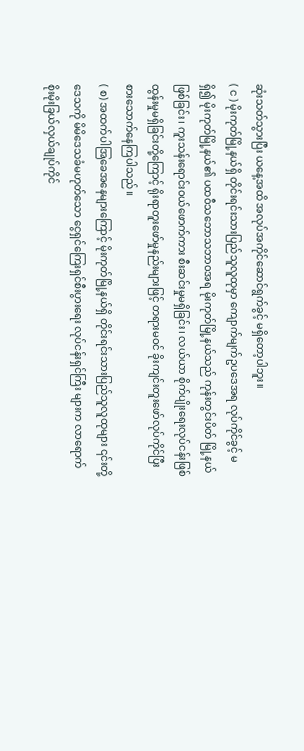ဆုံးသတ်သွားပြီး ယနေ့အထိ အလုပ်အကိုင်ဆောင်ရွက်ခွင့် မရှိတော့ပါဘူး။
( င ) မိုးကုတ်မြို့နယ်ရှိ တိုင်းရင်းသားပြည်သူလူထုမှာ ကျောက်မျက်ဥပဒေအရ လုပ်ကိုင်ခွင့် မရှိ၍ မိုးကုတ်မြို့နယ်၏ ပထဝီသဘောသဘာဝအရ မိုးကုတ်မြို့နယ်သည် ကုန်းတွင်းပိတ် မြို့နယ်ဖြစ်ခြင်း၊ ကူးသန်းရောင်းဝယ်ဖောက်ကား စီးဆင်းမှုမရှိခြင်း၊ လယ်ယာ စိုက်ပျိုးရေးလုပ်ငန်းဖြစ်ထွန်းမှုမရှိခြင်းတို့ကြောင့် ရိုးရာတူးဖော်မှုနည်းများဖြင့် တရားမဝင် ခိုးကျင်းတူးဖော်လုပ်ကိုင်ပြီး စားသောက်နေကြပါသည်။
( စ) အထက်ပါအြခေအနေများကြောင့် မိုးကုတ်မြို့နယ်ရှိ တိုင်းရင်းသားပြည်သူလူထုများ ၎င်းတို့ဒေသကို မိမိဒေသခံမဟုတ်သော ငွေရှင်ကြေးရှင်စီးပွားရေး လုပ်ငန်းရှင်ကြီး များက လာရောက်စိုးမိုးခြယ်လှယ်ချုပ်ကိုင်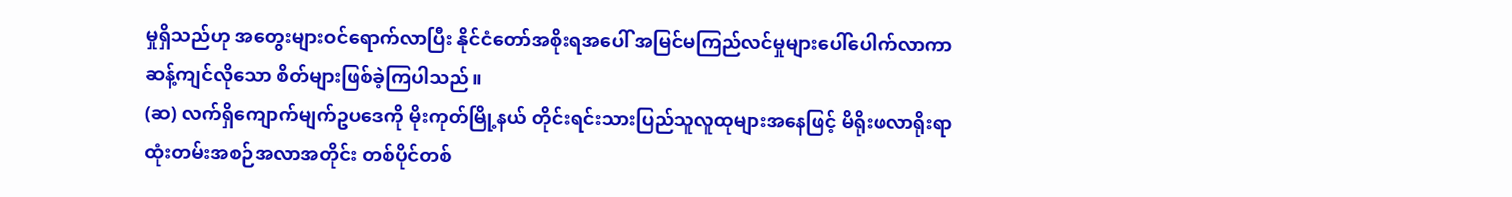မှုရှိသည်ဟု အတွေးများဝင်ရောက်လာပြီး နိုင်ငံတော်အစိုးရအပေါ် အမြင်မကြည်လင်မှုများပေါ်ပေါက်လာကာ ဆန့်ကျင်လိုသော စိတ်များဖြစ်ခဲ့ကြပါသည်။
(ဆ) လက်ရှိကျောက်မျက်ဥပဒေကို မိုးကုတ်မြို့နယ် တိုင်းရင်းသားပြည်သူလူထုများအနေဖြင့် မိရိုးဖလာရိုးရာထုံးတမ်းအစဉ်အလာအတိုင်း တစ်ပိုင်တစ်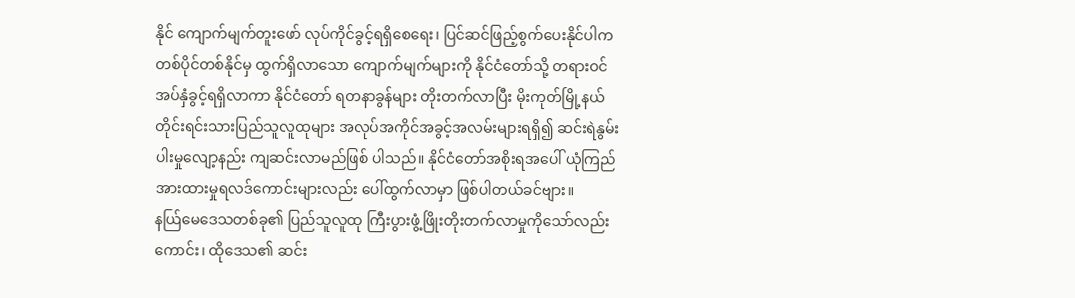နိုင် ကျောက်မျက်တူးဖော် လုပ်ကိုင်ခွင့်ရရှိစေရေး၊ ပြင်ဆင်ဖြည့်စွက်ပေးနိုင်ပါက တစ်ပိုင်တစ်နိုင်မှ ထွက်ရှိလာသော ကျောက်မျက်များကို နိုင်ငံတော်သို့ တရားဝင်အပ်နှံခွင့်ရရှိလာကာ နိုင်ငံတော် ရတနာခွန်များ တိုးတက်လာပြီး မိုးကုတ်မြို့နယ် တိုင်းရင်းသားပြည်သူလူထုများ အလုပ်အကိုင်အခွင့်အလမ်းများရရှိ၍ ဆင်းရဲနွမ်းပါးမှုလျော့နည်း ကျဆင်းလာမည်ဖြစ် ပါသည်။ နိုင်ငံတော်အစိုးရအပေါ် ယုံကြည်အားထားမှုရလဒ်ကောင်းများလည်း ပေါ်ထွက်လာမှာ ဖြစ်ပါတယ်ခင်ဗျား။
နယ်ြမေဒေသတစ်ခု၏ ပြည်သူလူထု ကြီးပွားဖွံ့ဖြိုးတိုးတက်လာမှုကိုသော်လည်းကောင်း၊ ထိုဒေသ၏ ဆင်း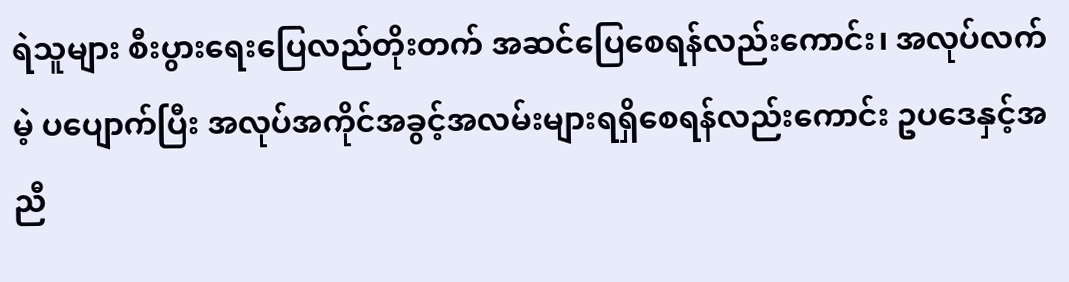ရဲသူများ စီးပွားရေးပြေလည်တိုးတက် အဆင်ပြေစေရန်လည်းကောင်း၊ အလုပ်လက်မဲ့ ပပျောက်ပြီး အလုပ်အကိုင်အခွင့်အလမ်းများရရှိစေရန်လည်းကောင်း ဥပဒေနှင့်အညီ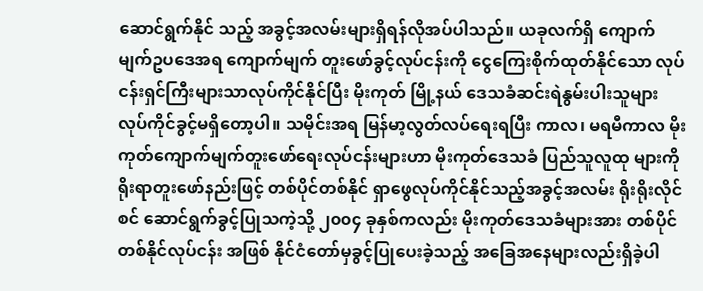ဆောင်ရွက်နိုင် သည့် အခွင့်အလမ်းများရှိရန်လိုအပ်ပါသည်။ ယခုလက်ရှိ ကျောက်မျက်ဥပဒေအရ ကျောက်မျက် တူးဖော်ခွင့်လုပ်ငန်းကို ငွေကြေးစိုက်ထုတ်နိုင်သော လုပ်ငန်းရှင်ကြီးများသာလုပ်ကိုင်နိုင်ပြီး မိုးကုတ် မြို့နယ် ဒေသခံဆင်းရဲနွမ်းပါးသူများ လုပ်ကိုင်ခွင့်မရှိတော့ပါ။ သမိုင်းအရ မြန်မာ့လွတ်လပ်ရေးရပြီး ကာလ၊ မရမီကာလ မိုးကုတ်ကျောက်မျက်တူးဖော်ရေးလုပ်ငန်းများဟာ မိုးကုတ်ဒေသခံ ပြည်သူလူထု များကို ရိုးရာတူးဖော်နည်းဖြင့် တစ်ပိုင်တစ်နိုင် ရှာဖွေလုပ်ကိုင်နိုင်သည့်အခွင့်အလမ်း ရိုးရိုးလိုင်စင် ဆောင်ရွက်ခွင့်ပြုသကဲ့သို့ ၂၀၀၄ ခုနှစ်ကလည်း မိုးကုတ်ဒေသခံများအား တစ်ပိုင်တစ်နိုင်လုပ်ငန်း အဖြစ် နိုင်ငံတော်မှခွင့်ပြုပေးခဲ့သည့် အခြေအနေများလည်းရှိခဲ့ပါ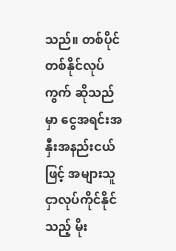သည်။ တစ်ပိုင်တစ်နိုင်လုပ်ကွက် ဆိုသည်မှာ ငွေအရင်းအနှီးအနည်းငယ်ဖြင့် အများသူငှာလုပ်ကိုင်နိုင်သည့် မိုး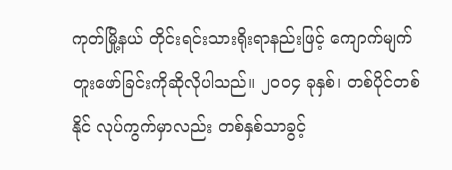ကုတ်မြို့နယ် တိုင်းရင်းသားရိုးရာနည်းဖြင့် ကျောက်မျက်တူးဖော်ခြင်းကိုဆိုလိုပါသည်။ ၂၀၀၄ ခုနှစ်၊ တစ်ပိုင်တစ်နိုင် လုပ်ကွက်မှာလည်း တစ်နှစ်သာခွင့်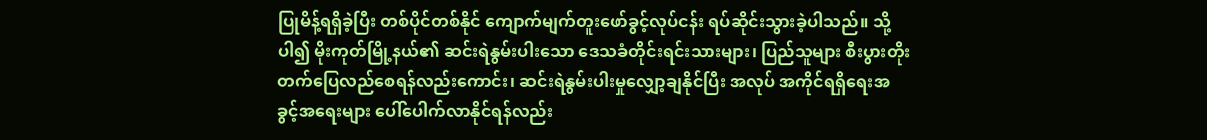ပြုမိန့်ရရှိခဲ့ပြီး တစ်ပိုင်တစ်နိုင် ကျောက်မျက်တူးဖော်ခွင့်လုပ်ငန်း ရပ်ဆိုင်းသွားခဲ့ပါသည်။ သို့ပါ၍ မိုးကုတ်မြို့နယ်၏ ဆင်းရဲနွမ်းပါးသော ဒေသခံတိုင်းရင်းသားများ၊ ပြည်သူများ စီးပွားတိုးတက်ပြေလည်စေရန်လည်းကောင်း၊ ဆင်းရဲနွမ်းပါးမှုလျှော့ချနိုင်ပြီး အလုပ် အကိုင်ရရှိရေးအခွင့်အရေးများ ပေါ်ပေါက်လာနိုင်ရန်လည်း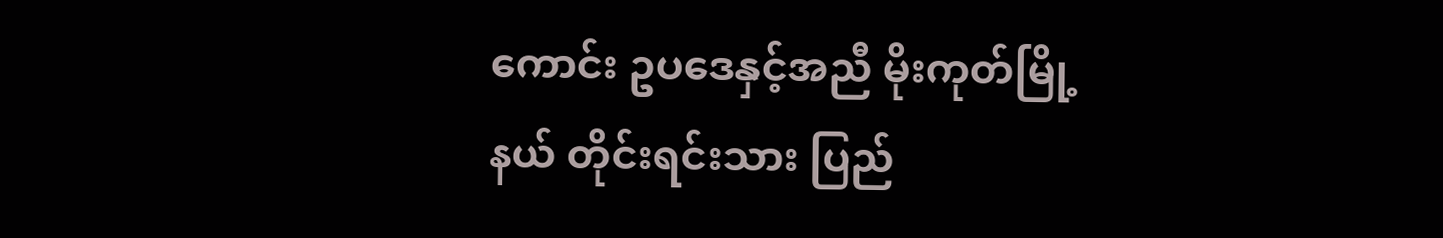ကောင်း ဥပဒေနှင့်အညီ မိုးကုတ်မြို့နယ် တိုင်းရင်းသား ပြည်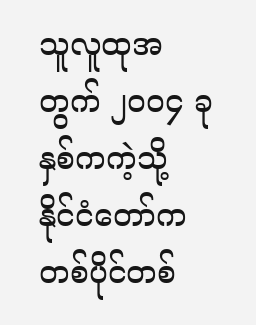သူလူထုအတွက် ၂၀၀၄ ခုနှစ်ကကဲ့သို့ နိုင်ငံတော်က တစ်ပိုင်တစ်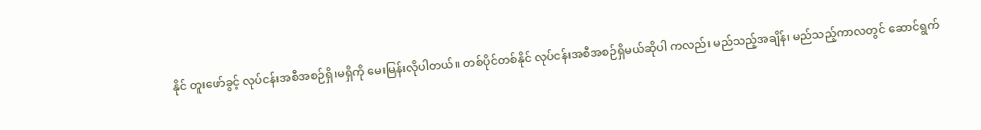နိုင် တူးဖော်ခွင့် လုပ်ငန်းအစီအစဉ်ရှိ၊မရှိကို မေးမြန်းလိုပါတယ်။ တစ်ပိုင်တစ်နိုင် လုပ်ငန်းအစီအစဉ်ရှိမယ်ဆိုပါ ကလည်း မည်သည့်အချိန်၊ မည်သည့်ကာလတွင် ဆောင်ရွက်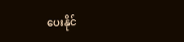ပေးနိုင်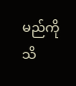မည်ကို သိ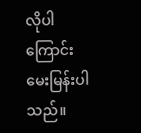လိုပါကြောင်း မေးမြန်းပါသည်။